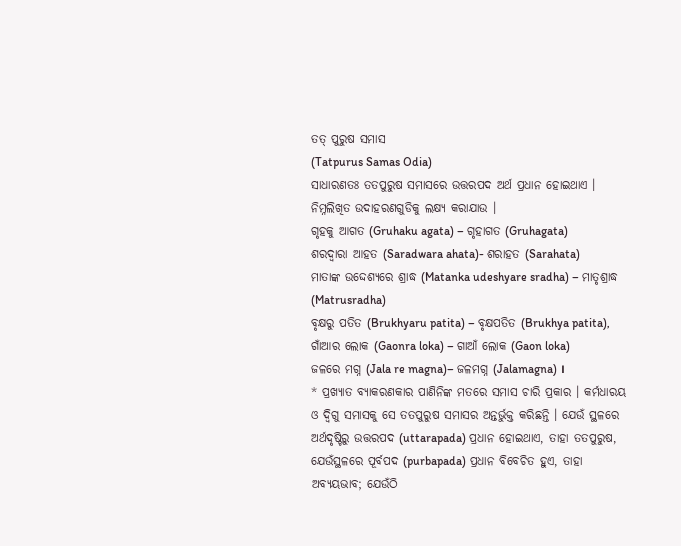ତତ୍ ପୁରୁଷ ସମାସ
(Tatpurus Samas Odia)
ସାଧାରଣତଃ ତତପୁରୁଷ ସମାସରେ ଉତ୍ତରପଦ ଅର୍ଥ ପ୍ରଧାନ ହୋଇଥାଏ । ନିମ୍ନଲିଖିତ ଉଦାହରଣଗୁଡିକୁ ଲକ୍ଷ୍ୟ କରାଯାଉ ।
ଗୃହକୁ ଆଗତ (Gruhaku agata) – ଗୃହାଗତ (Gruhagata)
ଶରଦ୍ୱାରା ଆହତ (Saradwara ahata)- ଶରାହତ (Sarahata)
ମାତାଙ୍କ ଉଦ୍ଦେଶ୍ୟରେ ଶ୍ରାଦ୍ଧ (Matanka udeshyare sradha) – ମାତୃଶ୍ରାଦ୍ଧ (Matrusradha)
ବୃକ୍ଷରୁ ପତିତ (Brukhyaru patita) – ବୃକ୍ଷପତିତ (Brukhya patita),
ଗାଁଆର ଲୋକ (Gaonra loka) – ଗାଆଁ ଲୋକ (Gaon loka)
ଜଳରେ ମଗ୍ନ (Jala re magna)– ଜଳମଗ୍ନ (Jalamagna) ।
* ପ୍ରଖ୍ୟାତ ବ୍ୟାକରଣକାର ପାଣିନିଙ୍କ ମତରେ ସମାସ ଚାରି ପ୍ରକାର । କର୍ମଧାରୟ ଓ ଦ୍ୱିଗୁ ସମାସକୁ ସେ ତତପୁରୁଷ ସମାସର ଅନ୍ତର୍ଭୁକ୍ତ କରିଛନ୍ତି । ଯେଉଁ ସ୍ଥଳରେ ଅର୍ଥଦୃଷ୍ଟିରୁ ଉତ୍ତରପଦ (uttarapada) ପ୍ରଧାନ ହୋଇଥାଏ, ତାହା ତତପୁରୁଷ, ଯେଉଁସ୍ଥଳରେ ପୂର୍ବପଦ (purbapada) ପ୍ରଧାନ ବିବେଚିତ ହୁଏ, ତାହା ଅବ୍ୟୟଭାବ; ଯେଉଁଠି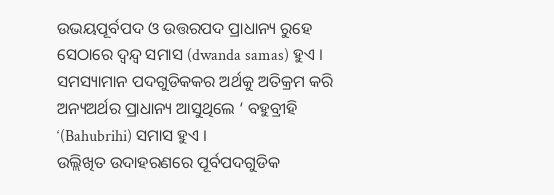ଉଭୟପୂର୍ବପଦ ଓ ଉତ୍ତରପଦ ପ୍ରାଧାନ୍ୟ ରୁହେ ସେଠାରେ ଦ୍ୱନ୍ଦ୍ୱ ସମାସ (dwanda samas) ହୁଏ । ସମସ୍ୟାମାନ ପଦଗୁଡିକକର ଅର୍ଥକୁ ଅତିକ୍ରମ କରି ଅନ୍ୟଅର୍ଥର ପ୍ରାଧାନ୍ୟ ଆସୁଥିଲେ ‘ ବହୁବ୍ରୀହି ‘(Bahubrihi) ସମାସ ହୁଏ ।
ଉଲ୍ଲିଖିତ ଉଦାହରଣରେ ପୂର୍ବପଦଗୁଡିକ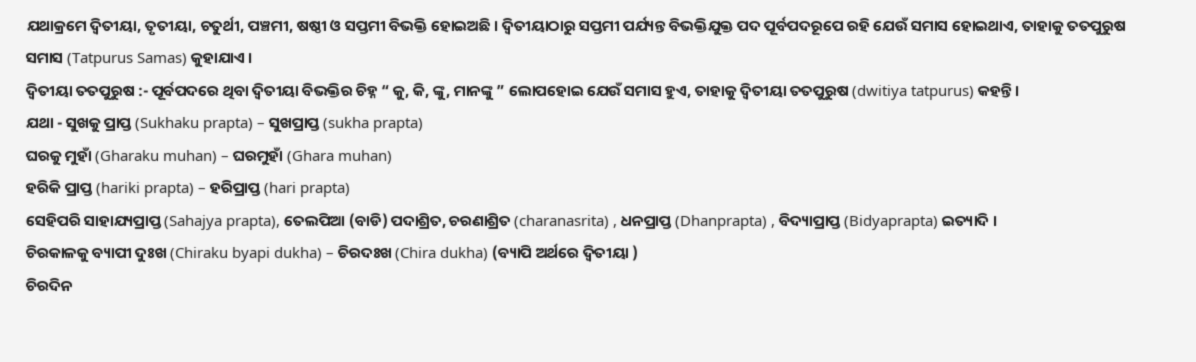ଯଥାକ୍ରମେ ଦ୍ୱିତୀୟା, ତୃତୀୟା, ଚତୁର୍ଥୀ, ପଞ୍ଚମୀ, ଷଷ୍ଠୀ ଓ ସପ୍ତମୀ ବିଭକ୍ତି ହୋଇଅଛି । ଦ୍ୱିତୀୟାଠାରୁ ସପ୍ତମୀ ପର୍ଯ୍ୟନ୍ତ ବିଭକ୍ତିଯୁକ୍ତ ପଦ ପୂର୍ବପଦରୂପେ ରହି ଯେଉଁ ସମାସ ହୋଇଥାଏ, ତାହାକୁ ତତପୁରୁଷ ସମାସ (Tatpurus Samas) କୁହାଯାଏ ।
ଦ୍ୱିତୀୟା ତତପୁରୁଷ :- ପୂର୍ବପଦରେ ଥିବା ଦ୍ୱିତୀୟା ବିଭକ୍ତିର ଚିହ୍ନ “ କୁ, କି, ଙ୍କୁ, ମାନଙ୍କୁ ” ଲୋପହୋଇ ଯେଉଁ ସମାସ ହୁଏ, ତାହାକୁ ଦ୍ୱିତୀୟା ତତପୁରୁଷ (dwitiya tatpurus) କହନ୍ତି ।
ଯଥା - ସୁଖକୁ ପ୍ରାପ୍ତ (Sukhaku prapta) – ସୁଖପ୍ରାପ୍ତ (sukha prapta)
ଘରକୁ ମୁହାଁ (Gharaku muhan) – ଘରମୁହାଁ (Ghara muhan)
ହରିକି ପ୍ରାପ୍ତ (hariki prapta) – ହରିପ୍ରାପ୍ତ (hari prapta)
ସେହିପରି ସାହାଯ୍ୟପ୍ରାପ୍ତ (Sahajya prapta), ତେଲପିଆ (ବାଡି) ପଦାଶ୍ରିତ, ଚରଣାଶ୍ରିତ (charanasrita) , ଧନପ୍ରାପ୍ତ (Dhanprapta) , ବିଦ୍ୟାପ୍ରାପ୍ତ (Bidyaprapta) ଇତ୍ୟାଦି ।
ଚିରକାଳକୁ ବ୍ୟାପୀ ଦୁଃଖ (Chiraku byapi dukha) – ଚିରଦଃଖ (Chira dukha) (ବ୍ୟାପି ଅର୍ଥରେ ଦ୍ୱିତୀୟା )
ଚିରଦିନ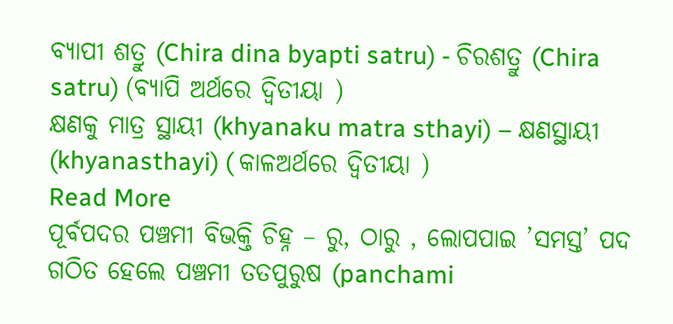ବ୍ୟାପୀ ଶତ୍ରୁ (Chira dina byapti satru) - ଚିରଶତ୍ରୁ (Chira satru) (ବ୍ୟାପି ଅର୍ଥରେ ଦ୍ୱିତୀୟା )
କ୍ଷଣକୁ ମାତ୍ର ସ୍ଥାୟୀ (khyanaku matra sthayi) – କ୍ଷଣସ୍ଥାୟୀ (khyanasthayi) ( କାଳଅର୍ଥରେ ଦ୍ୱିତୀୟା )
Read More
ପୂର୍ବପଦର ପଞ୍ଚମୀ ବିଭକ୍ତି ଚିହ୍ନ – ରୁ, ଠାରୁ , ଲୋପପାଇ ’ସମସ୍ତ’ ପଦ ଗଠିତ ହେଲେ ପଞ୍ଚମୀ ତତପୁରୁଷ (panchami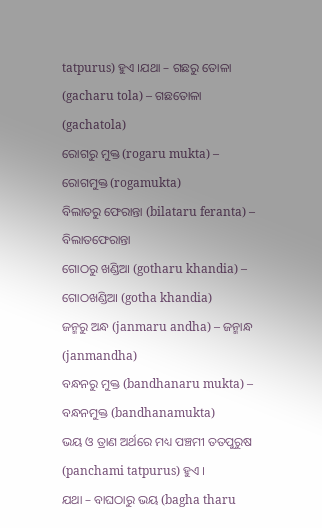tatpurus) ହୁଏ ।ଯଥା – ଗଛରୁ ତୋଳା (gacharu tola) – ଗଛତୋଳା (gachatola)
ରୋଗରୁ ମୁକ୍ତ (rogaru mukta) – ରୋଗମୁକ୍ତ (rogamukta)
ବିଲାତରୁ ଫେରାନ୍ତା (bilataru feranta) – ବିଲାତଫେରାନ୍ତା
ଗୋଠରୁ ଖଣ୍ଡିଆ (gotharu khandia) – ଗୋଠଖଣ୍ଡିଆ (gotha khandia)
ଜନ୍ମରୁ ଅନ୍ଧ (janmaru andha) – ଜନ୍ମାନ୍ଧ (janmandha)
ବନ୍ଧନରୁ ମୁକ୍ତ (bandhanaru mukta) – ବନ୍ଧନମୁକ୍ତ (bandhanamukta)
ଭୟ ଓ ତ୍ରାଣ ଅର୍ଥରେ ମଧ୍ୟ ପଞ୍ଚମୀ ତତପୁରୁଷ (panchami tatpurus) ହୁଏ ।
ଯଥା – ବାଘଠାରୁ ଭୟ (bagha tharu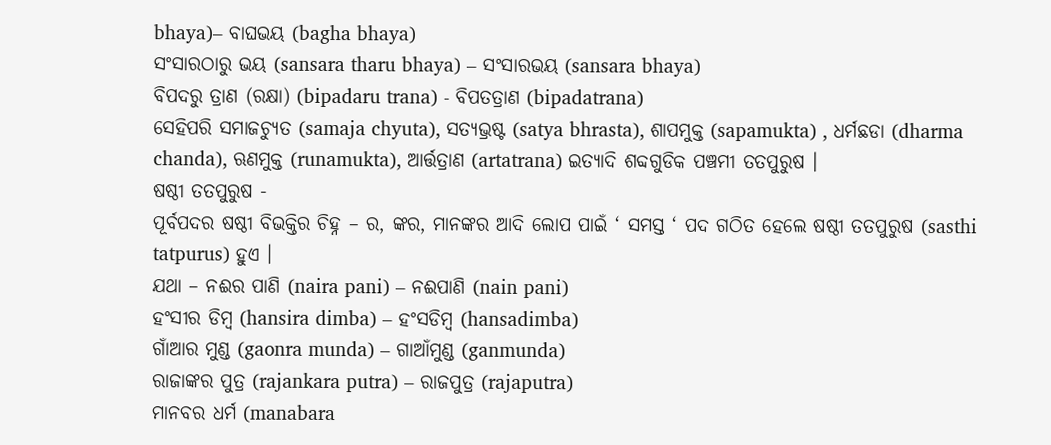bhaya)– ବାଘଭୟ (bagha bhaya)
ସଂସାରଠାରୁ ଭୟ (sansara tharu bhaya) – ସଂସାରଭୟ (sansara bhaya)
ବିପଦରୁ ତ୍ରାଣ (ରକ୍ଷା) (bipadaru trana) - ବିପତତ୍ରାଣ (bipadatrana)
ସେହିପରି ସମାଜଚ୍ୟୁତ (samaja chyuta), ସତ୍ୟଭ୍ରଷ୍ଟ (satya bhrasta), ଶାପମୁକ୍ତ (sapamukta) , ଧର୍ମଛଡା (dharma chanda), ଋଣମୁକ୍ତ (runamukta), ଆର୍ତ୍ତତ୍ରାଣ (artatrana) ଇତ୍ୟାଦି ଶବ୍ଦଗୁଡିକ ପଞ୍ଚମୀ ତତପୁରୁଷ ।
ଷଷ୍ଠୀ ତତପୁରୁଷ -
ପୂର୍ବପଦର ଷଷ୍ଠୀ ବିଭକ୍ତିର ଚିହ୍ନ – ର, ଙ୍କର, ମାନଙ୍କର ଆଦି ଲୋପ ପାଇଁ ‘ ସମସ୍ତ ‘ ପଦ ଗଠିତ ହେଲେ ଷଷ୍ଠୀ ତତପୁରୁଷ (sasthi tatpurus) ହୁଏ ।
ଯଥା – ନଈର ପାଣି (naira pani) – ନଈପାଣି (nain pani)
ହଂସୀର ଡିମ୍ବ (hansira dimba) – ହଂସଡିମ୍ବ (hansadimba)
ଗାଁଆର ମୁଣ୍ଡ (gaonra munda) – ଗାଆଁମୁଣ୍ଡ (ganmunda)
ରାଜାଙ୍କର ପୁତ୍ର (rajankara putra) – ରାଜପୁତ୍ର (rajaputra)
ମାନବର ଧର୍ମ (manabara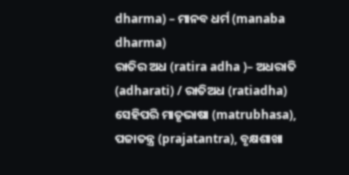dharma) – ମାନବ ଧର୍ମ (manaba dharma)
ରାତିର ଅଧ (ratira adha )– ଅଧରାତି (adharati) / ରାତିଅଧ (ratiadha)
ସେହିପରି ମାତୃଭାଷା (matrubhasa), ପଜାତନ୍ତ୍ର (prajatantra), ବୃକ୍ଷଶାଖା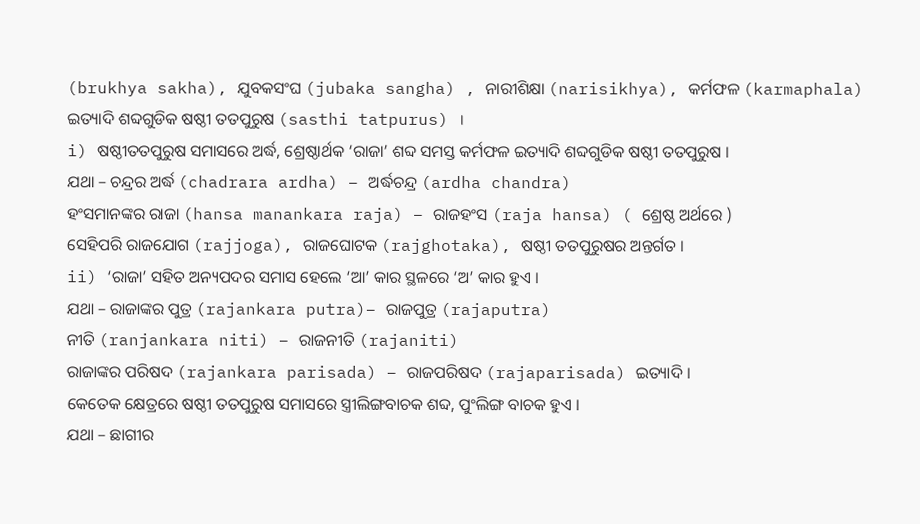(brukhya sakha), ଯୁବକସଂଘ (jubaka sangha) , ନାରୀଶିକ୍ଷା (narisikhya), କର୍ମଫଳ (karmaphala) ଇତ୍ୟାଦି ଶବ୍ଦଗୁଡିକ ଷଷ୍ଠୀ ତତପୁରୁଷ (sasthi tatpurus) ।
i) ଷଷ୍ଠୀତତପୁରୁଷ ସମାସରେ ଅର୍ଦ୍ଧ, ଶ୍ରେଷ୍ଠାର୍ଥକ ‘ରାଜା’ ଶବ୍ଦ ସମସ୍ତ କର୍ମଫଳ ଇତ୍ୟାଦି ଶବ୍ଦଗୁଡିକ ଷଷ୍ଠୀ ତତପୁରୁଷ ।
ଯଥା – ଚନ୍ଦ୍ରର ଅର୍ଦ୍ଧ (chadrara ardha) – ଅର୍ଦ୍ଧଚନ୍ଦ୍ର (ardha chandra)
ହଂସମାନଙ୍କର ରାଜା (hansa manankara raja) – ରାଜହଂସ (raja hansa) ( ଶ୍ରେଷ୍ଠ ଅର୍ଥରେ )
ସେହିପରି ରାଜଯୋଗ (rajjoga), ରାଜଘୋଟକ (rajghotaka), ଷଷ୍ଠୀ ତତପୁରୁଷର ଅନ୍ତର୍ଗତ ।
ii) ‘ରାଜା’ ସହିତ ଅନ୍ୟପଦର ସମାସ ହେଲେ ‘ଆ’ କାର ସ୍ଥଳରେ ‘ଅ’ କାର ହୁଏ ।
ଯଥା – ରାଜାଙ୍କର ପୁତ୍ର (rajankara putra)– ରାଜପୁତ୍ର (rajaputra)
ନୀତି (ranjankara niti) – ରାଜନୀତି (rajaniti)
ରାଜାଙ୍କର ପରିଷଦ (rajankara parisada) – ରାଜପରିଷଦ (rajaparisada) ଇତ୍ୟାଦି ।
କେତେକ କ୍ଷେତ୍ରରେ ଷଷ୍ଠୀ ତତପୁରୁଷ ସମାସରେ ସ୍ତ୍ରୀଲିଙ୍ଗବାଚକ ଶବ୍ଦ, ପୁଂଲିଙ୍ଗ ବାଚକ ହୁଏ ।
ଯଥା – ଛାଗୀର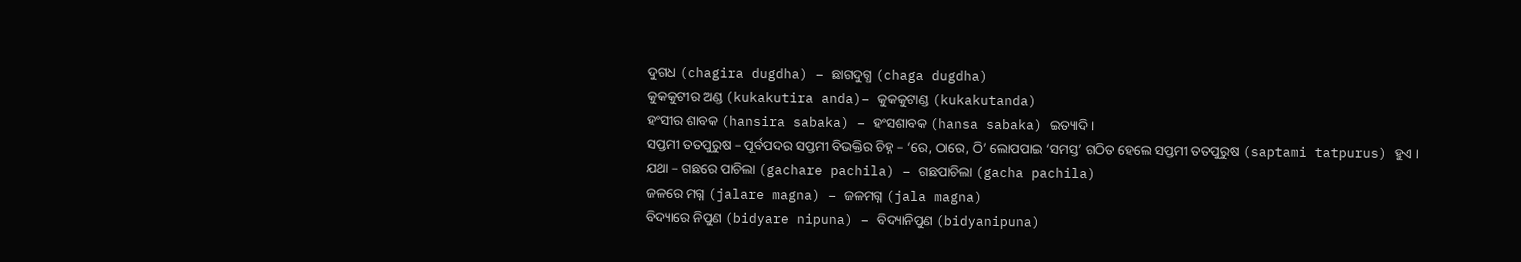ଦୁଗଧ (chagira dugdha) – ଛାଗଦୁଗ୍ଧ (chaga dugdha)
କୁକକୁଟୀର ଅଣ୍ଡ (kukakutira anda)– କୁକକୁଟାଣ୍ଡ (kukakutanda)
ହଂସୀର ଶାବକ (hansira sabaka) – ହଂସଶାବକ (hansa sabaka) ଇତ୍ୟାଦି ।
ସପ୍ତମୀ ତତପୁରୁଷ – ପୂର୍ବପଦର ସପ୍ତମୀ ବିଭକ୍ତିର ଚିହ୍ନ – ‘ରେ, ଠାରେ, ଠି’ ଲୋପପାଇ ‘ସମସ୍ତ’ ଗଠିତ ହେଲେ ସପ୍ତମୀ ତତପୁରୁଷ (saptami tatpurus) ହୁଏ ।
ଯଥା – ଗଛରେ ପାଚିଲା (gachare pachila) – ଗଛପାଚିଲା (gacha pachila)
ଜଳରେ ମଗ୍ନ (jalare magna) – ଜଳମଗ୍ନ (jala magna)
ବିଦ୍ୟାରେ ନିପୁଣ (bidyare nipuna) – ବିଦ୍ୟାନିପୁଣ (bidyanipuna)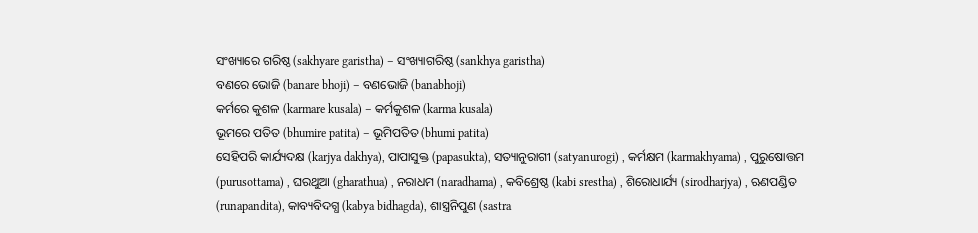ସଂଖ୍ୟାରେ ଗରିଷ୍ଠ (sakhyare garistha) – ସଂଖ୍ୟାଗରିଷ୍ଠ (sankhya garistha)
ବଣରେ ଭୋଜି (banare bhoji) – ବଣଭୋଜି (banabhoji)
କର୍ମରେ କୁଶଳ (karmare kusala) – କର୍ମକୁଶଳ (karma kusala)
ଭୂମରେ ପତିତ (bhumire patita) – ଭୂମିପତିତ (bhumi patita)
ସେହିପରି କାର୍ଯ୍ୟଦକ୍ଷ (karjya dakhya), ପାପାସୁକ୍ତ (papasukta), ସତ୍ୟାନୁରାଗୀ (satyanurogi) , କର୍ମକ୍ଷମ (karmakhyama) , ପୁରୁଷୋତ୍ତମ (purusottama) , ଘରଥୁଆ (gharathua) , ନରାଧମ (naradhama) , କବିଶ୍ରେଷ୍ଠ (kabi srestha) , ଶିରୋଧାର୍ଯ୍ୟ (sirodharjya) , ଋଣପଣ୍ଡିତ (runapandita), କାବ୍ୟବିଦଗ୍ଧ (kabya bidhagda), ଶାସ୍ତ୍ରନିପୁଣ (sastra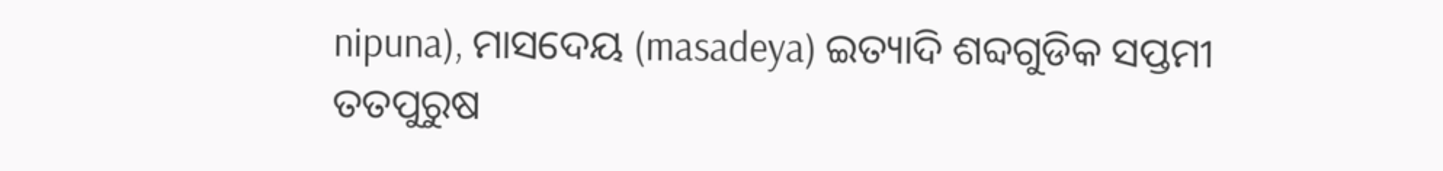nipuna), ମାସଦେୟ (masadeya) ଇତ୍ୟାଦି ଶବ୍ଦଗୁଡିକ ସପ୍ତମୀ ତତପୁରୁଷ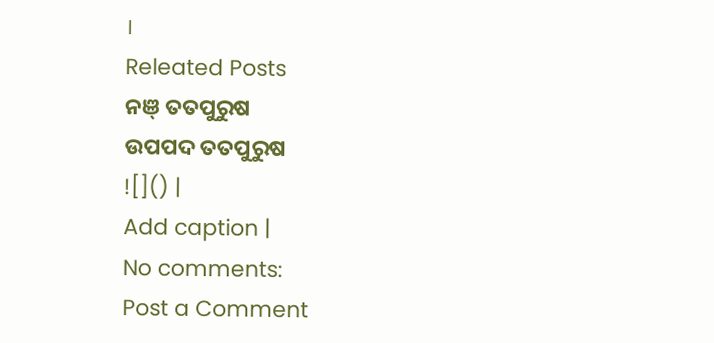।
Releated Posts
ନଞ୍ ତତପୁରୁଷ
ଉପପଦ ତତପୁରୁଷ
![]() |
Add caption |
No comments:
Post a Comment